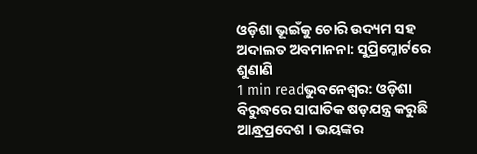ଓଡ଼ିଶା ଭୂଇଁକୁ ଚୋରି ଉଦ୍ୟମ ସହ ଅଦାଲତ ଅବମାନନା: ସୁପ୍ରିମ୍କୋର୍ଟରେ ଶୁଣାଣି
1 min readଭୁବନେଶ୍ୱର: ଓଡ଼ିଶା ବିରୁଦ୍ଧରେ ସାଘାତିକ ଷଡ଼ଯନ୍ତ୍ର କରୁଛି ଆନ୍ଧ୍ରପ୍ରଦେଶ । ଭୟଙ୍କର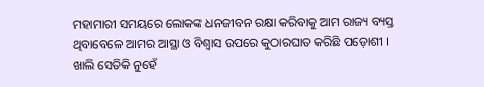ମହାମାରୀ ସମୟରେ ଲୋକଙ୍କ ଧନଜୀବନ ରକ୍ଷା କରିବାକୁ ଆମ ରାଜ୍ୟ ବ୍ୟସ୍ତ ଥିବାବେଳେ ଆମର ଆସ୍ଥା ଓ ବିଶ୍ୱାସ ଉପରେ କୁଠାରଘାତ କରିଛି ପଡ଼ୋଶୀ । ଖାଲି ସେତିକି ନୁହେଁ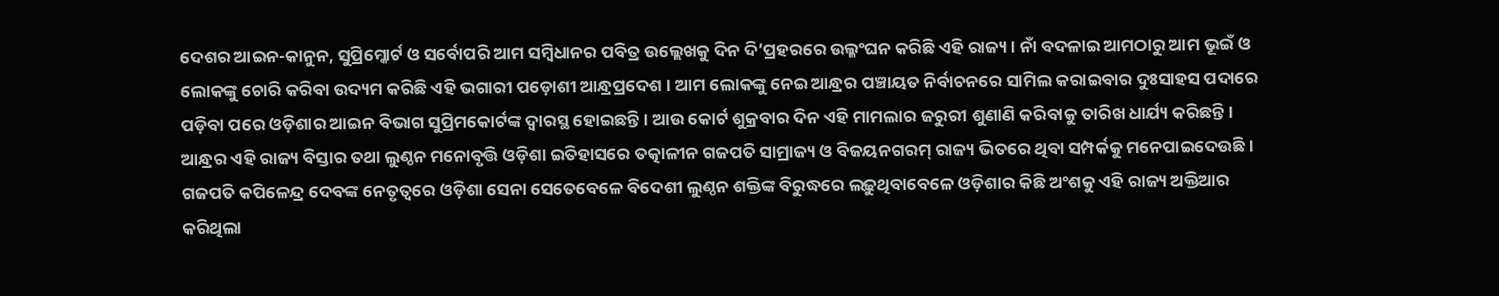ଦେଶର ଆଇନ-କାନୁନ, ସୁପ୍ରିମ୍କୋର୍ଟ ଓ ସର୍ବୋପରି ଆମ ସମ୍ବିଧାନର ପବିତ୍ର ଉଲ୍ଲେଖକୁ ଦିନ ଦି’ପ୍ରହରରେ ଉଲ୍ଳଂଘନ କରିଛି ଏହି ରାଜ୍ୟ । ନାଁ ବଦଳାଇ ଆମଠାରୁ ଆମ ଭୂଇଁ ଓ ଲୋକଙ୍କୁ ଚୋରି କରିବା ଉଦ୍ୟମ କରିଛି ଏହି ଭଗାରୀ ପଡ଼ୋଶୀ ଆନ୍ଧ୍ରପ୍ରଦେଶ । ଆମ ଲୋକଙ୍କୁ ନେଇ ଆନ୍ଧ୍ରର ପଞ୍ଚାୟତ ନିର୍ବାଚନରେ ସାମିଲ କରାଇବାର ଦୁଃସାହସ ପଦାରେ ପଡ଼ିବା ପରେ ଓଡ଼ିଶାର ଆଇନ ବିଭାଗ ସୁପ୍ରିମକୋର୍ଟଙ୍କ ଦ୍ୱାରସ୍ଥ ହୋଇଛନ୍ତି । ଆଉ କୋର୍ଟ ଶୁକ୍ରବାର ଦିନ ଏହି ମାମଲାର ଜରୁରୀ ଶୁଣାଣି କରିବାକୁ ତାରିଖ ଧାର୍ଯ୍ୟ କରିଛନ୍ତି ।
ଆନ୍ଧ୍ରର ଏହି ରାଜ୍ୟ ବିସ୍ତାର ତଥା ଲୁଣ୍ଠନ ମନୋବୃତ୍ତି ଓଡ଼ିଶା ଇତିହାସରେ ତତ୍କାଳୀନ ଗଜପତି ସାମ୍ରାଜ୍ୟ ଓ ବିଜୟନଗରମ୍ ରାଜ୍ୟ ଭିତରେ ଥିବା ସମ୍ପର୍କକୁ ମନେପାଇଦେଉଛି । ଗଜପତି କପିଳେନ୍ଦ୍ର ଦେବଙ୍କ ନେତୃତ୍ୱରେ ଓଡ଼ିଶା ସେନା ସେତେବେଳେ ବିଦେଶୀ ଲୁଣ୍ଠନ ଶକ୍ତିଙ୍କ ବିରୁଦ୍ଧରେ ଲଢ଼ୁଥିବାବେଳେ ଓଡ଼ିଶାର କିଛି ଅଂଶକୁ ଏହି ରାଜ୍ୟ ଅକ୍ତିଆର କରିଥିଲା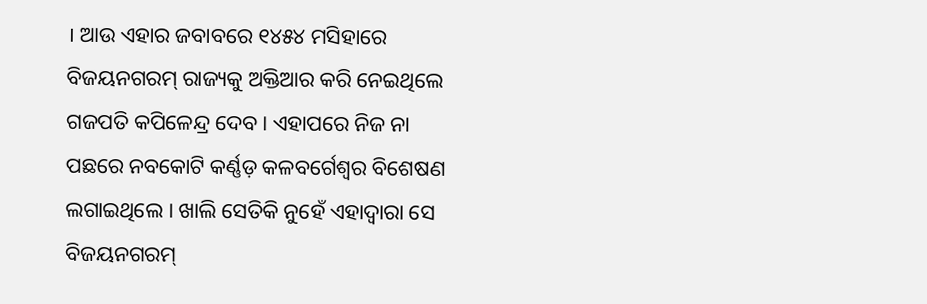। ଆଉ ଏହାର ଜବାବରେ ୧୪୫୪ ମସିହାରେ ବିଜୟନଗରମ୍ ରାଜ୍ୟକୁ ଅକ୍ତିଆର କରି ନେଇଥିଲେ ଗଜପତି କପିଳେନ୍ଦ୍ର ଦେବ । ଏହାପରେ ନିଜ ନା ପଛରେ ନବକୋଟି କର୍ଣ୍ଣଡ଼ କଳବର୍ଗେଶ୍ୱର ବିଶେଷଣ ଲଗାଇଥିଲେ । ଖାଲି ସେତିକି ନୁହେଁ ଏହାଦ୍ୱାରା ସେ ବିଜୟନଗରମ୍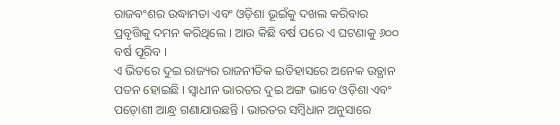ରାଜବଂଶର ଉଦ୍ଧାମତା ଏବଂ ଓଡ଼ିଶା ଭୂଇଁକୁ ଦଖଲ କରିବାର ପ୍ରବୃତ୍ତିକୁ ଦମନ କରିଥିଲେ । ଆଉ କିଛି ବର୍ଷ ପରେ ଏ ଘଟଣାକୁ ୬୦୦ ବର୍ଷ ପୂରିବ ।
ଏ ଭିତରେ ଦୁଇ ରାଜ୍ୟର ରାଜନୀତିକ ଇତିହାସରେ ଅନେକ ଉତ୍ଥାନ ପତନ ହୋଇଛି । ସ୍ୱାଧୀନ ଭାରତର ଦୁଇ ଅଙ୍ଗ ଭାବେ ଓଡ଼ିଶା ଏବଂ ପଡ଼ୋଶୀ ଆନ୍ଧ୍ର ଗଣାଯାଉଛନ୍ତି । ଭାରତର ସମ୍ବିଧାନ ଅନୁସାରେ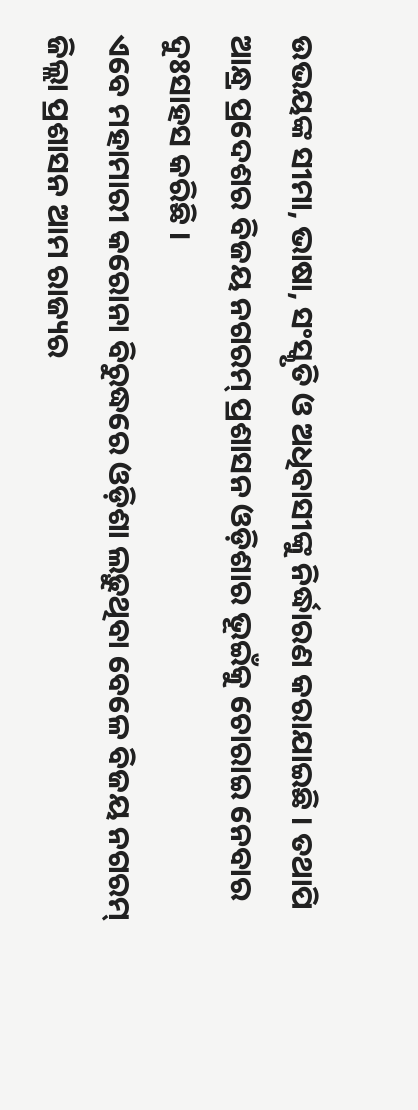ଉଭୟଙ୍କ ସୀମା, ଭାଷା, ସଂସ୍କୃତି ଓ ଅଧିବାସୀଙ୍କୁ ନିର୍ଦ୍ଧାରଣ କରାଯାଇଛି । ତଥାପି ଆନ୍ଧ୍ର ପ୍ରଦେଶର ବିଜୟ ନଗରମ୍ ପ୍ରଶାସନ ଓଡ଼ିଶାର ଭୂଇଁକୁ ଚୋରାଇ ନେବାର ଦୁଃସାହସ କରିଛି ।
ଏବେ ମହାମାରୀ କରୋନା ବିରୁଦ୍ଧରେ ଓଡ଼ିଶା ଲଢ଼ୁଥିବା ବେଳେ ବିଜୟ ନଗରମ୍ ଜିଲ୍ଲା ପ୍ରଶାସନ ଆମ ରାଜ୍ୟର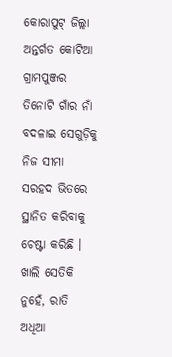କୋରାପୁଟ୍ ଜିଲ୍ଲା ଅନ୍ତର୍ଗତ କୋଟିଆ ଗ୍ରାମପୁଞ୍ଜର ତିନୋଟି ଗାଁର ନାଁ ବଦଳାଇ ସେଗୁଡ଼ିକୁ ନିଜ ସୀମା ସରହଦ ଭିତରେ ସ୍ଥାନିତ କରିବାକୁ ଚେଷ୍ଟା କରିଛି । ଖାଲି ସେତିକି ନୁହେଁ, ରାତି ଅଧିଆ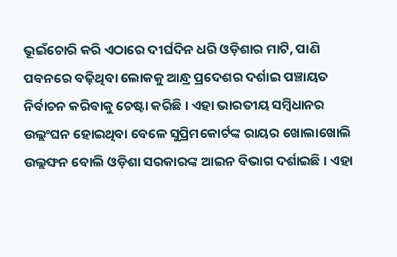ଭୂଇଁଚୋରି କରି ଏଠାରେ ଦୀର୍ଘଦିନ ଧରି ଓଡ଼ିଶାର ମାଟି, ପାଣି ପବନରେ ବଢ଼ିଥିବା ଲୋକକୁ ଆନ୍ଧ୍ର ପ୍ରଦେଶର ଦର୍ଶାଇ ପଞ୍ଚାୟତ ନିର୍ବାଚନ କରିବାକୁ ଚେଷ୍ଟା କରିଛି । ଏହା ଭାରତୀୟ ସମ୍ବିଧାନର ଉଲ୍ଲଂଘନ ହୋଇଥିବା ବେଳେ ସୁପ୍ରିମକୋର୍ଟଙ୍କ ରାୟର ଖୋଲାଖୋଲି ଉଲ୍ଲଙ୍ଘନ ବୋଲି ଓଡ଼ିଶା ସରକାରଙ୍କ ଆଇନ ବିଭାଗ ଦର୍ଶାଇଛି । ଏହା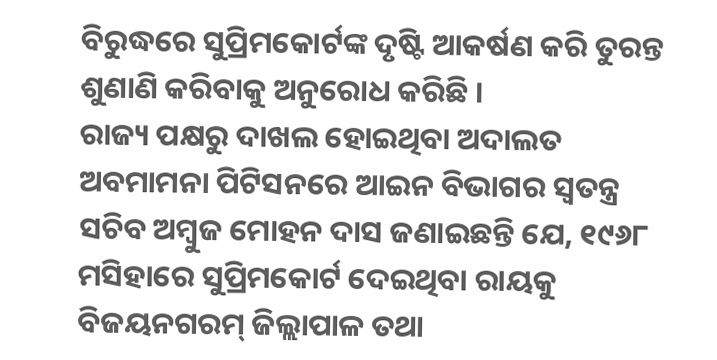ବିରୁଦ୍ଧରେ ସୁପ୍ରିମକୋର୍ଟଙ୍କ ଦୃଷ୍ଟି ଆକର୍ଷଣ କରି ତୁରନ୍ତ ଶୁଣାଣି କରିବାକୁ ଅନୁରୋଧ କରିଛି ।
ରାଜ୍ୟ ପକ୍ଷରୁ ଦାଖଲ ହୋଇଥିବା ଅଦାଲତ ଅବମାମନା ପିଟିସନରେ ଆଇନ ବିଭାଗର ସ୍ୱତନ୍ତ୍ର ସଚିବ ଅମ୍ବୁଜ ମୋହନ ଦାସ ଜଣାଇଛନ୍ତି ଯେ, ୧୯୬୮ ମସିହାରେ ସୁପ୍ରିମକୋର୍ଟ ଦେଇଥିବା ରାୟକୁ ବିଜୟନଗରମ୍ ଜିଲ୍ଲାପାଳ ତଥା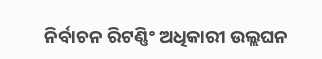ନିର୍ବାଚନ ରିଟଣ୍ଣିଂ ଅଧିକାରୀ ଉଲ୍ଲଘନ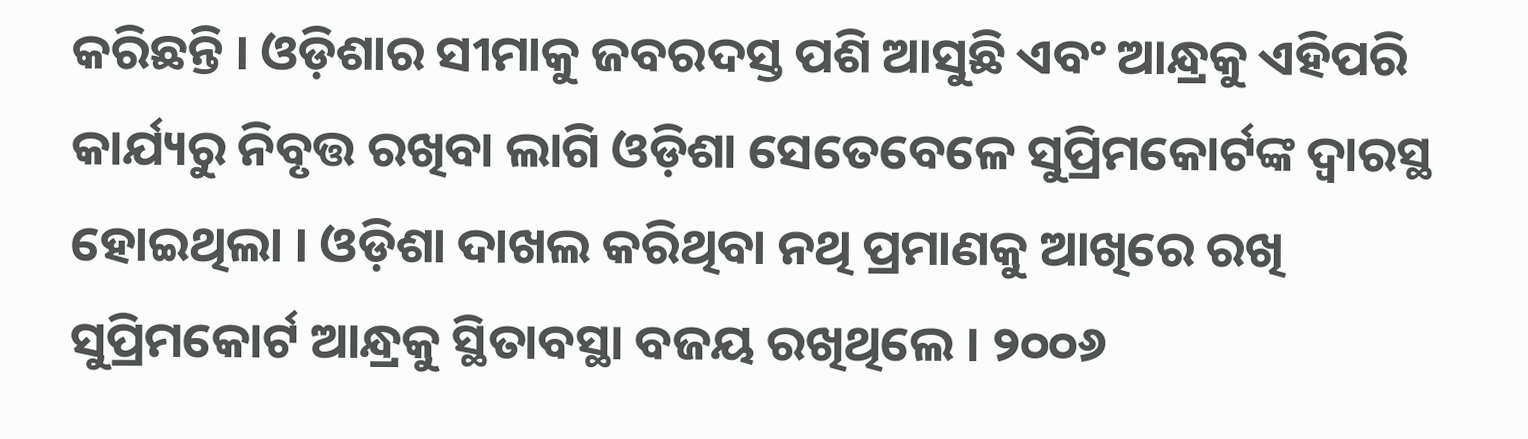କରିଛନ୍ତି । ଓଡ଼ିଶାର ସୀମାକୁ ଜବରଦସ୍ତ ପଶି ଆସୁଛି ଏବଂ ଆନ୍ଧ୍ରକୁ ଏହିପରି କାର୍ଯ୍ୟରୁ ନିବୃତ୍ତ ରଖିବା ଲାଗି ଓଡ଼ିଶା ସେତେବେଳେ ସୁପ୍ରିମକୋର୍ଟଙ୍କ ଦ୍ୱାରସ୍ଥ ହୋଇଥିଲା । ଓଡ଼ିଶା ଦାଖଲ କରିଥିବା ନଥି ପ୍ରମାଣକୁ ଆଖିରେ ରଖି ସୁପ୍ରିମକୋର୍ଟ ଆନ୍ଧ୍ରକୁ ସ୍ଥିତାବସ୍ଥା ବଜୟ ରଖିଥିଲେ । ୨୦୦୬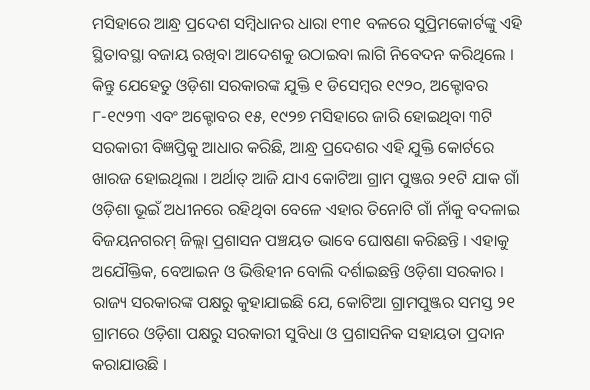ମସିହାରେ ଆନ୍ଧ୍ର ପ୍ରଦେଶ ସମ୍ବିଧାନର ଧାରା ୧୩୧ ବଳରେ ସୁପ୍ରିମକୋର୍ଟଙ୍କୁ ଏହି ସ୍ଥିତାବସ୍ଥା ବଜାୟ ରଖିବା ଆଦେଶକୁ ଉଠାଇବା ଲାଗି ନିବେଦନ କରିଥିଲେ । କିନ୍ତୁ ଯେହେତୁ ଓଡ଼ିଶା ସରକାରଙ୍କ ଯୁକ୍ତି ୧ ଡିସେମ୍ବର ୧୯୨୦, ଅକ୍ଟୋବର ୮-୧୯୨୩ ଏବଂ ଅକ୍ଟୋବର ୧୫, ୧୯୨୭ ମସିହାରେ ଜାରି ହୋଇଥିବା ୩ଟି ସରକାରୀ ବିଜ୍ଞପ୍ତିକୁ ଆଧାର କରିଛି, ଆନ୍ଧ୍ର ପ୍ରଦେଶର ଏହି ଯୁକ୍ତି କୋର୍ଟରେ ଖାରଜ ହୋଇଥିଲା । ଅର୍ଥାତ୍ ଆଜି ଯାଏ କୋଟିଆ ଗ୍ରାମ ପୁଞ୍ଜର ୨୧ଟି ଯାକ ଗାଁ ଓଡ଼ିଶା ଭୂଇଁ ଅଧୀନରେ ରହିଥିବା ବେଳେ ଏହାର ତିନୋଟି ଗାଁ ନାଁକୁ ବଦଳାଇ ବିଜୟନଗରମ୍ ଜିଲ୍ଲା ପ୍ରଶାସନ ପଞ୍ଚୟତ ଭାବେ ଘୋଷଣା କରିଛନ୍ତି । ଏହାକୁ ଅଯୌକ୍ତିକ, ବେଆଇନ ଓ ଭିତ୍ତିହୀନ ବୋଲି ଦର୍ଶାଇଛନ୍ତି ଓଡ଼ିଶା ସରକାର ।
ରାଜ୍ୟ ସରକାରଙ୍କ ପକ୍ଷରୁ କୁହାଯାଇଛି ଯେ, କୋଟିଆ ଗ୍ରାମପୁଞ୍ଜର ସମସ୍ତ ୨୧ ଗ୍ରାମରେ ଓଡ଼ିଶା ପକ୍ଷରୁ ସରକାରୀ ସୁବିଧା ଓ ପ୍ରଶାସନିକ ସହାୟତା ପ୍ରଦାନ କରାଯାଉଛି ।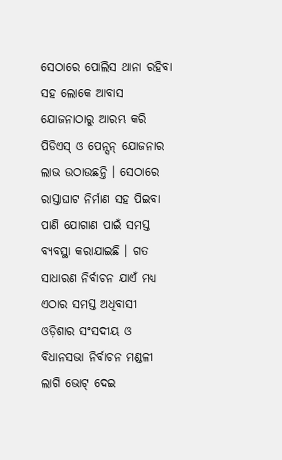ସେଠାରେ ପୋଲିସ ଥାନା ରହିବା ସହ ଲୋକେ ଆବାସ ଯୋଜନାଠାରୁ ଆରମ୍ଭ କରି ପିଡିଏସ୍ ଓ ପେନ୍ସନ୍ ଯୋଜନାର ଲାଭ ଉଠାଉଛନ୍ତି । ସେଠାରେ ରାସ୍ତାଘାଟ ନିର୍ମାଣ ସହ ପିଇବା ପାଣି ଯୋଗାଣ ପାଇଁ ସମସ୍ତ ବ୍ୟବସ୍ଥା କରାଯାଇଛି । ଗତ ସାଧାରଣ ନିର୍ବାଚନ ଯାଏଁ ମଧ୍ୟ ଏଠାର ସମସ୍ତ ଅଧିବାସୀ ଓଡ଼ିଶାର ସଂସଦୀୟ ଓ ବିଧାନସଭା ନିର୍ବାଚନ ମଣ୍ଡଳୀ ଲାଗି ଭୋଟ୍ ଦେଇ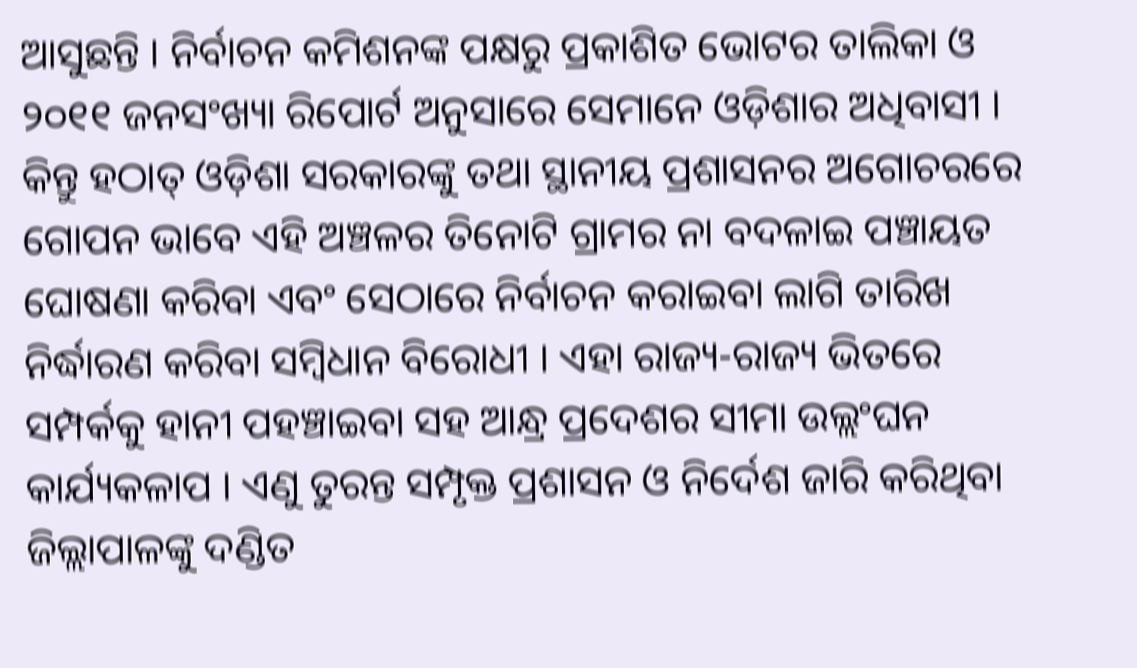ଆସୁଛନ୍ତି । ନିର୍ବାଚନ କମିଶନଙ୍କ ପକ୍ଷରୁ ପ୍ରକାଶିତ ଭୋଟର ତାଲିକା ଓ ୨୦୧୧ ଜନସଂଖ୍ୟା ରିପୋର୍ଟ ଅନୁସାରେ ସେମାନେ ଓଡ଼ିଶାର ଅଧିବାସୀ । କିନ୍ତୁ ହଠାତ୍ ଓଡ଼ିଶା ସରକାରଙ୍କୁ ତଥା ସ୍ଥାନୀୟ ପ୍ରଶାସନର ଅଗୋଚରରେ ଗୋପନ ଭାବେ ଏହି ଅଞ୍ଚଳର ତିନୋଟି ଗ୍ରାମର ନା ବଦଳାଇ ପଞ୍ଚାୟତ ଘୋଷଣା କରିବା ଏବଂ ସେଠାରେ ନିର୍ବାଚନ କରାଇବା ଲାଗି ତାରିଖ ନିର୍ଦ୍ଧାରଣ କରିବା ସମ୍ବିଧାନ ବିରୋଧୀ । ଏହା ରାଜ୍ୟ-ରାଜ୍ୟ ଭିତରେ ସମ୍ପର୍କକୁ ହାନୀ ପହଞ୍ଚାଇବା ସହ ଆନ୍ଧ୍ର ପ୍ରଦେଶର ସୀମା ଉଲ୍ଲଂଘନ କାର୍ଯ୍ୟକଳାପ । ଏଣୁ ତୁରନ୍ତ ସମ୍ପୃକ୍ତ ପ୍ରଶାସନ ଓ ନିର୍ଦେଶ ଜାରି କରିଥିବା ଜିଲ୍ଲାପାଳଙ୍କୁ ଦଣ୍ଡିତ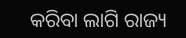କରିବା ଲାଗି ରାଜ୍ୟ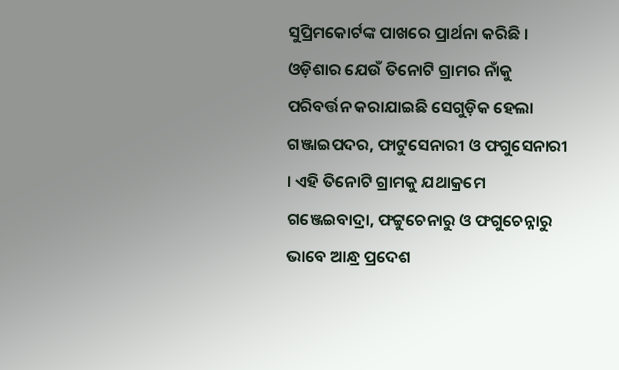ସୁପ୍ରିମକୋର୍ଟଙ୍କ ପାଖରେ ପ୍ରାର୍ଥନା କରିଛି ।
ଓଡ଼ିଶାର ଯେଉଁ ତିନୋଟି ଗ୍ରାମର ନାଁକୁ ପରିବର୍ତ୍ତନ କରାଯାଇଛି ସେଗୁଡ଼ିକ ହେଲା ଗଞ୍ଜାଇପଦର, ଫାଟୁସେନାରୀ ଓ ଫଗୁସେନାରୀ । ଏହି ତିନୋଟି ଗ୍ରାମକୁ ଯଥାକ୍ରମେ ଗଞ୍ଜେଇବାଦ୍ରା, ଫଟ୍ଟୁଚେନାରୁ ଓ ଫଗୁଚେନ୍ନାରୁ ଭାବେ ଆନ୍ଧ୍ର ପ୍ରଦେଶ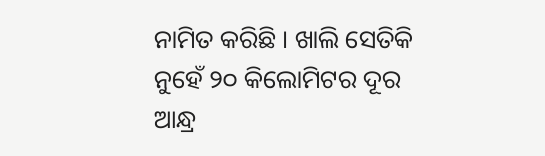ନାମିତ କରିଛି । ଖାଲି ସେତିକି ନୁହେଁ ୨୦ କିଲୋମିଟର ଦୂର ଆନ୍ଧ୍ର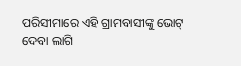ପରିସୀମାରେ ଏହି ଗ୍ରାମବାସୀଙ୍କୁ ଭୋଟ୍ ଦେବା ଲାଗି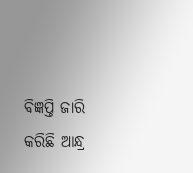ବିଜ୍ଞପ୍ତି ଜାରି କରିଛି ଆନ୍ଧ୍ର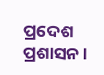ପ୍ରଦେଶ ପ୍ରଶାସନ ।